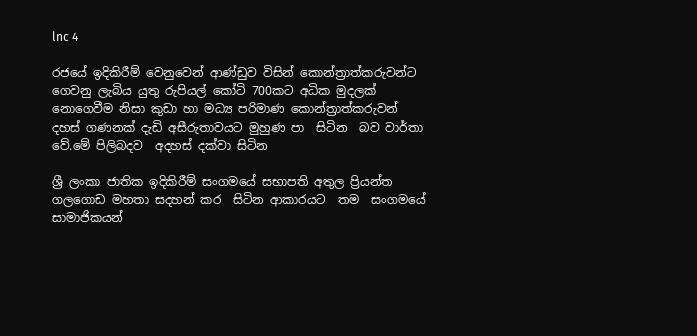lnc 4

රජයේ ඉදිකිරීම් වෙනුවෙන් ආණ්ඩුව විසින් කොන්ත්‍රාත්කරුවන්ට ගෙවනු ලැබිය යුතු රුපියල් කෝටි 700කට අධික මුදලක් නොගෙවීම නිසා කුඩා හා මධ්‍ය පරිමාණ කොන්ත්‍රාත්කරුවන් දහස් ගණනක් දැඩි අසීරුතාවයට මුහුණ පා  සිටින  බව වාර්තා වේ.මේ පිලිබදව  අදහස් දක්වා සිටින

ශ්‍රී ලංකා ජාතික ඉදිකිරීම් සංගමයේ සභාපති අතුල ප්‍රියන්ත ගලගොඩ මහතා සදහන් කර  සිටින ආකාරයට  තම  සංගමයේ සාමාජිකයන්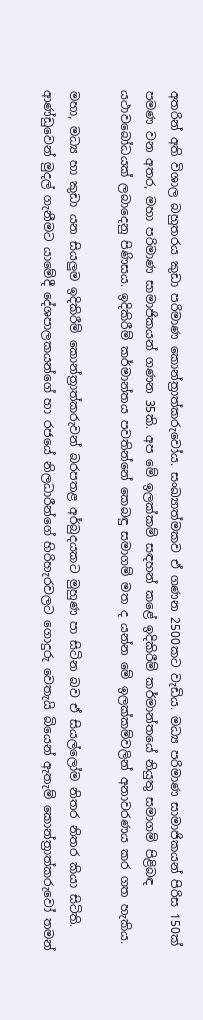අතරින් අති විශාල බහුතරය කුඩා පරිමාණ කොන්ත්‍රාත්කරුවෝය. සංඛ්‍යාත්මකව ඒ ගණන 2500කට වැඩිය. මධ්‍ය පරිමාණ සාමාජිකයන් පිරිස 150ක් පමණ වන අතර, මහා පරිමාණ සාමාජිකයන් ගණන 35කි. අප මේ ඉලක්කම් සඳහන් කළේ ඉදිකිරීම් කර්මාන්තයේ නියුතු සමාගම් පිළිබඳ යථාවබෝධයක් ලබාදෙනු පිණිසය. ඉදිකිරීම් කර්මාන්තය පවතින්නේ කෙබඳු සමාගම් මත ද යන්න මේ ඉලක්කම්වලින් අනාවරණය කර ගත හැකිය.

මහා, මධ්‍ය හා කුඩා යන සියලුම ඉදිකිරීම් කොන්ත්‍රාත්කරුවන් බරපතළ අර්බුදයකට මුහුණ පා සිටින බව ඒ සියල්ලෝම නිතර නිතර කියා සිටිති. ආණ්ඩුවෙන් මුදල් ගැනීමට යාමේදී දේශපාලකයන්ගේ හා රජයේ නිලධාරීන්ගේ හිරිහැරවලට ගොදුරු වෙතැයි බියෙන් ඇතැම් කොන්ත්‍රාත්කරුවෝ තමන්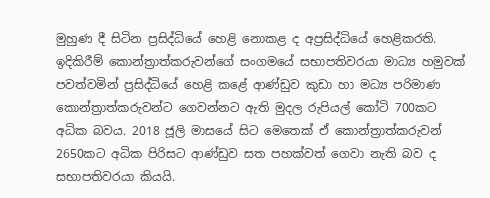මුහුණ දී සිටින ප්‍රසිද්ධියේ හෙළි නොකළ ද අප්‍රසිද්ධියේ හෙළිකරති. ඉදිකිරීම් කොන්ත්‍රාත්කරුවන්ගේ සංගමයේ සභාපතිවරයා මාධ්‍ය හමුවක් පවත්වමින් ප්‍රසිද්ධියේ හෙළි කළේ ආණ්ඩුව කුඩා හා මධ්‍ය පරිමාණ කොන්ත්‍රාත්කරුවන්ට ගෙවන්නට ඇති මුදල රුපියල් කෝටි 700කට අධික බවය. 2018 ජූලි මාසයේ සිට මෙතෙක් ඒ කොන්ත්‍රාත්කරුවන් 2650කට අධික පිරිසට ආණ්ඩුව සත පහක්වත් ගෙවා නැති බව ද සභාපතිවරයා කියයි.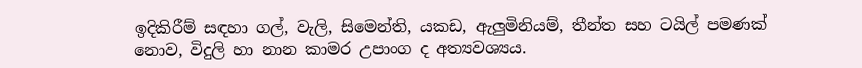ඉදිකිරීම් සඳහා ගල්, වැලි, සිමෙන්ති, යකඩ, ඇලුමිනියම්, තීන්ත සහ ටයිල් පමණක් නොව, විදුලි හා නාන කාමර උපාංග ද අත්‍යවශ්‍යය.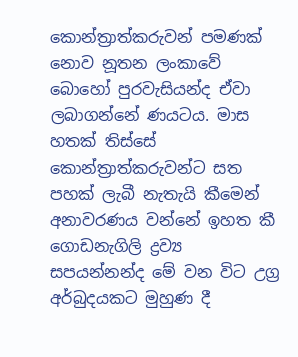කොන්ත්‍රාත්කරුවන් පමණක් නොව නූතන ලංකාවේ බොහෝ පුරවැසියන්ද ඒවා ලබාගන්නේ ණයටය. මාස හතක් තිස්සේ කොන්ත්‍රාත්කරුවන්ට සත පහක් ලැබී නැතැයි කීමෙන් අනාවරණය වන්නේ ඉහත කී ගොඩනැගිලි ද්‍රව්‍ය සපයන්නන්ද මේ වන විට උග්‍ර අර්බුදයකට මුහුණ දී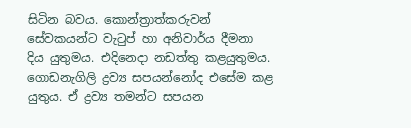සිටින බවය. කොන්ත්‍රාත්කරුවන් සේවකයන්ට වැටුප් හා අනිවාර්ය දීමනා දිය යුතුමය. එදිනෙදා නඩත්තු කළයුතුමය. ගොඩනැගිලි ද්‍රව්‍ය සපයන්නෝද එසේම කළ යුතුය. ඒ ද්‍රව්‍ය තමන්ට සපයන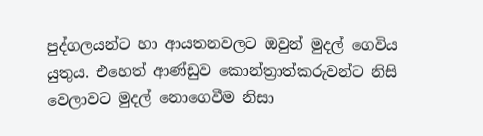පුද්ගලයන්ට හා ආයතනවලට ඔවුන් මුදල් ගෙවිය යුතුය. එහෙත් ආණ්ඩුව කොන්ත්‍රාත්කරුවන්ට නිසි වෙලාවට මුදල් නොගෙවීම නිසා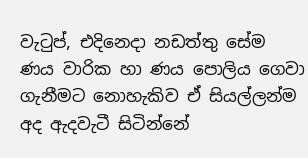වැටුප්, එදිනෙදා නඩත්තු සේම ණය වාරික හා ණය පොලිය ගෙවා ගැනීමට නොහැකිව ඒ සියල්ලන්ම අද ඇදවැටී සිටින්නේ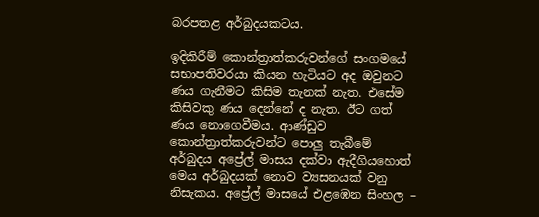බරපතළ අර්බුදයකටය.

ඉදිකිරීම් කොන්ත්‍රාත්කරුවන්ගේ සංගමයේ සභාපතිවරයා කියන හැටියට අද ඔවුනට ණය ගැනීමට කිසිම තැනක් නැත. එසේම කිසිවකු ණය දෙන්නේ ද නැත. ඊට ගත් ණය නොගෙවීමය. ආණ්ඩුව කොන්ත්‍රාත්කරුවන්ට පොලු තැබීමේ අර්බුදය අප්‍රේල් මාසය දක්වා ඇදීගියහොත් මෙය අර්බුදයක් නොව ව්‍යසනයක් වනු නිසැකය. අප්‍රේල් මාසයේ එළඹෙන සිංහල –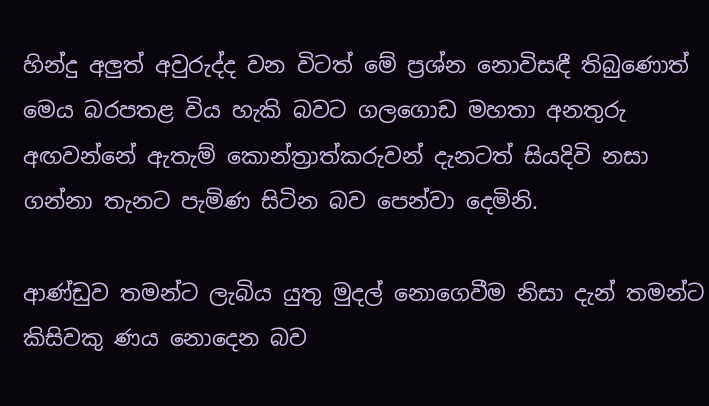හින්දු අලුත් අවුරුද්ද වන විටත් මේ ප්‍රශ්න නොවිසඳී තිබුණොත් මෙය බරපතළ විය හැකි බවට ගලගොඩ මහතා අනතුරු අඟවන්නේ ඇතැම් කොන්ත්‍රාත්කරුවන් දැනටත් සියදිවි නසා ගන්නා තැනට පැමිණ සිටින බව පෙන්වා දෙමිනි.

ආණ්ඩුව තමන්ට ලැබිය යුතු මුදල් නොගෙවීම නිසා දැන් තමන්ට කිසිවකු ණය නොදෙන බව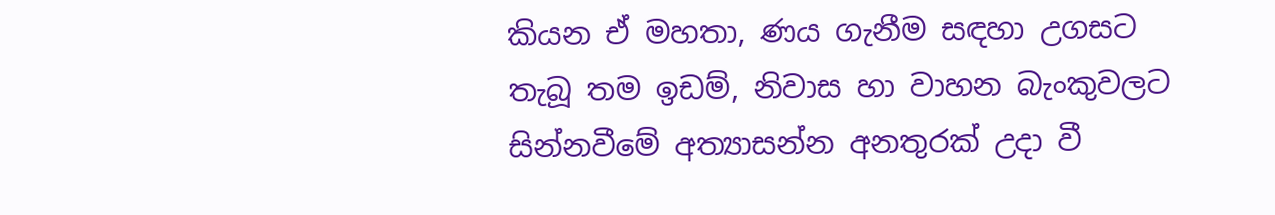කියන ඒ මහතා, ණය ගැනීම සඳහා උගසට තැබූ තම ඉඩම්, නිවාස හා වාහන බැංකුවලට සින්නවීමේ අත්‍යාසන්න අනතුරක් උදා වී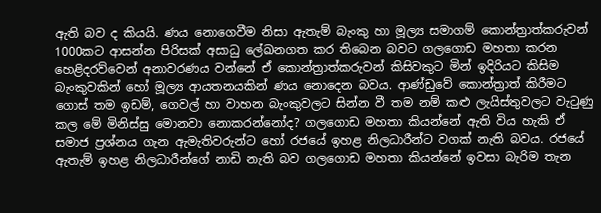ඇති බව ද කියයි. ණය නොගෙවීම නිසා ඇතැම් බැංකු හා මූල්‍ය සමාගම් කොන්ත්‍රාත්කරුවන් 1000කට ආසන්න පිරිසක් අසාධු ලේඛනගත කර තිබෙන බවට ගලගොඩ මහතා කරන හෙළිදරව්වෙන් අනාවරණය වන්නේ ඒ කොන්ත්‍රාත්කරුවන් කිසිවකුට මින් ඉදිරියට කිසිම බැංකුවකින් හෝ මූල්‍ය ආයතනයකින් ණය නොදෙන බවය. ආණ්ඩුවේ කොන්ත්‍රාත් කිරීමට ගොස් තම ඉඩම්, ගෙවල් හා වාහන බැංකුවලට සින්න වී තම නම් කළු ලැයිස්තුවලට වැටුණු කල මේ මිනිස්සු මොනවා නොකරන්නෝද? ගලගොඩ මහතා කියන්නේ ඇති විය හැකි ඒ සමාජ ප්‍රශ්නය ගැන ඇමැතිවරුන්ට හෝ රජයේ ඉහළ නිලධාරීන්ට වගක් නැති බවය. රජයේ ඇතැම් ඉහළ නිලධාරීන්ගේ නාඩි නැති බව ගලගොඩ මහතා කියන්නේ ඉවසා බැරිම තැන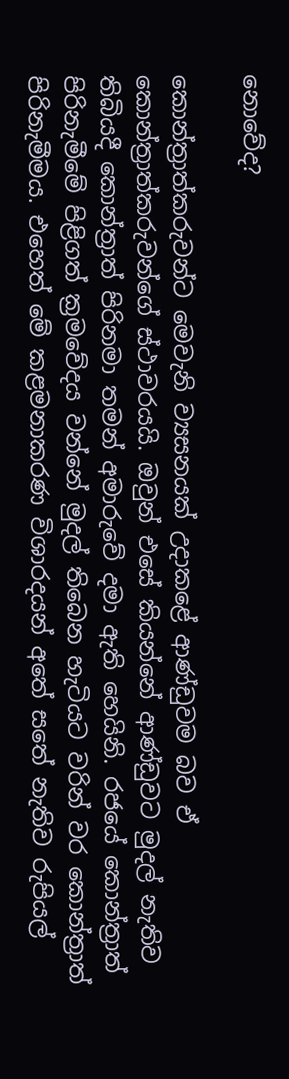නොවේද?

කොන්ත්‍රාත්කරුවන්ට මෙවැනි ව්‍යසනයක් උදාකළේ ආණ්ඩුවම බව ඒ කොන්ත්‍රාත්කරුවන්ගේ ස්ථාවරයයි. ඔවුන් එසේ කියන්නේ ආණ්ඩුවට මුදල් නැතිව තිබියදී කොන්ත්‍රාත් පිරිනමා තමන් අමාරුවේ දමා ඇති හෙයිනි. රජයේ කොන්ත්‍රාත් පිරිනැමීමේ පිළිගත් ක්‍රමවේදය වන්නේ මුදල් තිබෙන හැටියට වරින් වර කොන්ත්‍රාත් පිරිනැමීමය. එහෙත් මේ කළමනාකරණ විශාරදයන් අතේ සතේ නැතිව රුපියල්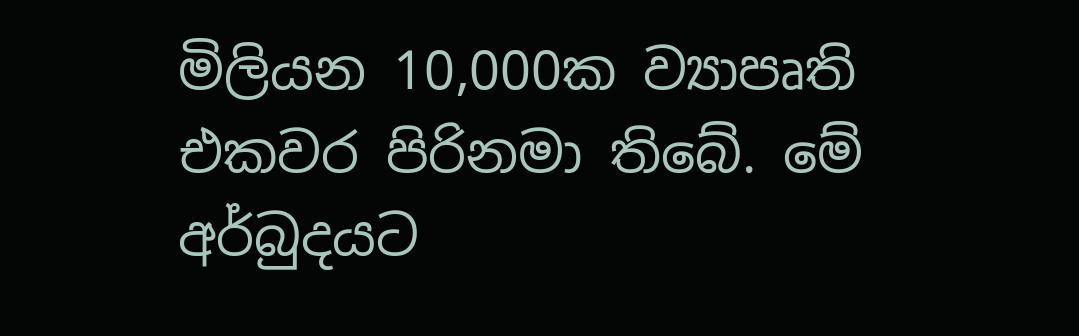මිලියන 10,000ක ව්‍යාපෘති එකවර පිරිනමා තිබේ. මේ අර්බුදයට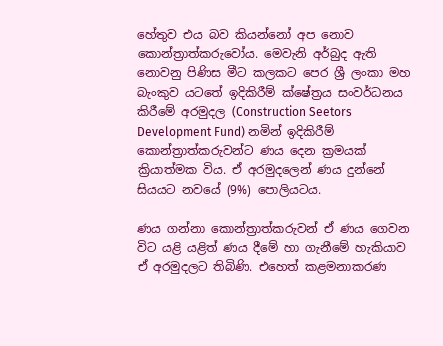හේතුව එය බව කියන්නෝ අප නොව කොන්ත්‍රාත්කරුවෝය. මෙවැනි අර්බුද ඇති නොවනු පිණිස මීට කලකට පෙර ශ්‍රී ලංකා මහ බැංකුව යටතේ ඉදිකිරීම් ක්ෂේත්‍රය සංවර්ධනය කිරීමේ අරමුදල (Construction Seetors Development Fund) නමින් ඉදිකිරීම් කොන්ත්‍රාත්කරුවන්ට ණය දෙන ක්‍රමයක් ක්‍රියාත්මක විය. ඒ අරමුදලෙන් ණය දුන්නේ සියයට නවයේ (9%) පොලියටය.

ණය ගන්නා කොන්ත්‍රාත්කරුවන් ඒ ණය ගෙවන විට යළි යළිත් ණය දීමේ හා ගැනීමේ හැකියාව ඒ අරමුදලට තිබිණි. එහෙත් කළමනාකරණ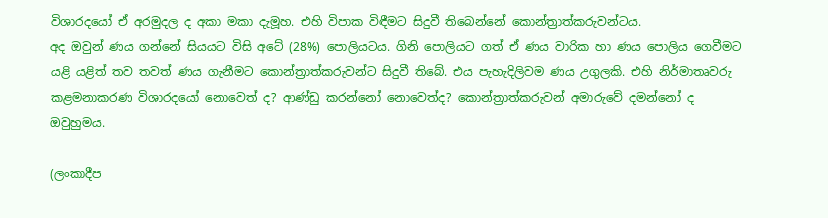විශාරදයෝ ඒ අරමුදල ද අකා මකා දැමූහ. එහි විපාක විඳීමට සිදුවී තිබෙන්නේ කොන්ත්‍රාත්කරුවන්ටය.
අද ඔවුන් ණය ගන්නේ සියයට විසි අටේ (28%) පොලියටය. ගිනි පොලියට ගත් ඒ ණය වාරික හා ණය පොලිය ගෙවීමට යළි යළිත් තව තවත් ණය ගැනීමට කොන්ත්‍රාත්කරුවන්ට සිදුවී තිබේ. එය පැහැදිලිවම ණය උගුලකි. එහි නිර්මාතෘවරු කළමනාකරණ විශාරදයෝ නොවෙත් ද? ආණ්ඩු කරන්නෝ නොවෙත්ද? කොන්ත්‍රාත්කරුවන් අමාරුවේ දමන්නෝ ද ඔවුහුමය.

(ලංකාදීප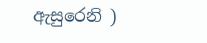ඇසුරෙනි )